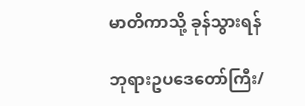မာတိကာသို့ ခုန်သွားရန်

ဘုရားဥပဒေတော်ကြီး/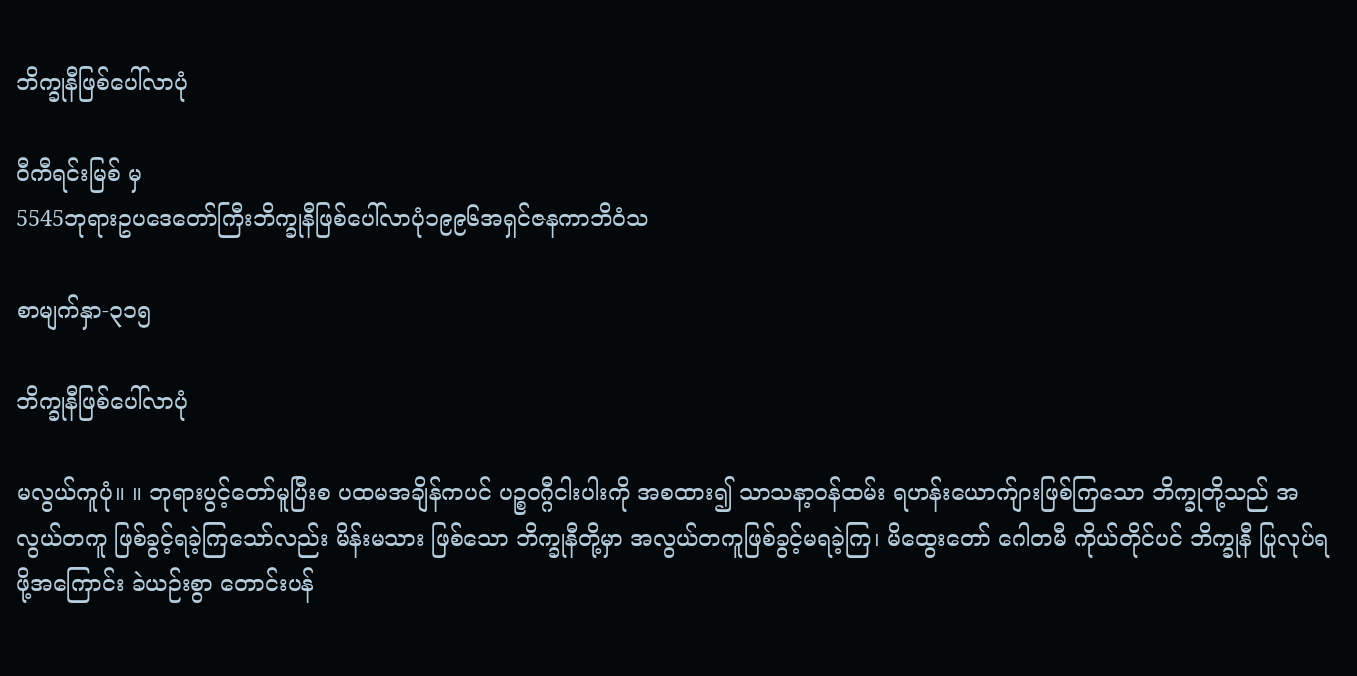ဘိက္ခုနီဖြစ်ပေါ်လာပုံ

ဝီကီရင်းမြစ် မှ
5545ဘုရားဥပဒေတော်ကြီးဘိက္ခုနီဖြစ်ပေါ်လာပုံ၁၉၉၆အရှင်ဇနကာဘိဝံသ

စာမျက်နှာ-၃၁၅

ဘိက္ခုနီဖြစ်ပေါ်လာပုံ

မလွယ်ကူပုံ။ ။ ဘုရားပွင့်တော်မူပြီးစ ပထမအချိန်ကပင် ပဉ္စဝဂ္ဂီငါးပါးကို အစထား၍ သာသနာ့ဝန်ထမ်း ရဟန်းယောက်ျားဖြစ်ကြသော ဘိက္ခုတို့သည် အလွယ်တကူ ဖြစ်ခွင့်ရခဲ့ကြသော်လည်း မိန်းမသား ဖြစ်သော ဘိက္ခုနီတို့မှာ အလွယ်တကူဖြစ်ခွင့်မရခဲ့ကြ၊ မိထွေးတော် ဂေါတမီ ကိုယ်တိုင်ပင် ဘိက္ခုနီ ပြုလုပ်ရဖို့အကြောင်း ခဲယဉ်းစွာ တောင်းပန်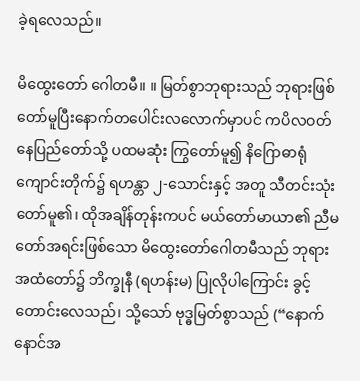ခဲ့ရလေသည်။

မိထွေးတော် ဂေါတမီ။ ။ မြတ်စွာဘုရားသည် ဘုရားဖြစ်တော်မူပြီးနောက်တပေါင်းလလောက်မှာပင် ကပိလဝတ် နေပြည်တော်သို့ ပထမဆုံး ကြွတော်မူ၍ နိဂြောဓာရုံ ကျောင်းတိုက်၌ ရဟန္တာ ၂-သောင်းနှင့် အတူ သီတင်းသုံးတော်မူ၏၊ ထိုအချိန်တုန်းကပင် မယ်တော်မာယာ၏ ညီမတော်အရင်းဖြစ်သော မိထွေးတော်ဂေါတမီသည် ဘုရား အထံတော်၌ ဘိက္ခုနီ (ရဟန်းမ) ပြုလိုပါကြောင်း ခွင့်တောင်းလေသည်၊ သို့သော် ဗုဒ္ဓမြတ်စွာသည် (“နောက်နောင်အ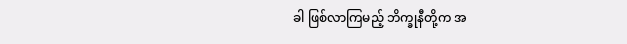ခါ ဖြစ်လာကြမည့် ဘိက္ခုနီတို့က အ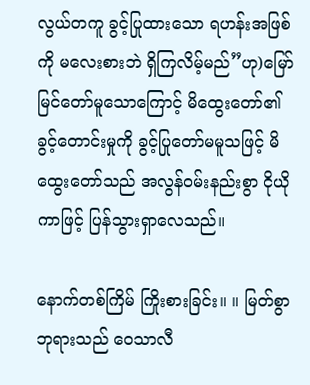လွယ်တကူ ခွင့်ပြုထားသော ရဟန်းအဖြစ်ကို မလေးစားဘဲ ရှိကြလိမ့်မည်”ဟု)မြော်မြင်တော်မူသောကြောင့် မိထွေးတော်၏ ခွင့်တောင်းမှုကို ခွင့်ပြုတော်မမူသဖြင့် မိထွေးတော်သည် အလွန်ဝမ်းနည်းစွာ ငိုယိုကာဖြင့် ပြန်သွားရှာလေသည်။

နောက်တစ်ကြိမ် ကြိုးစားခြင်း။ ။ မြတ်စွာဘုရားသည် ဝေသာလီ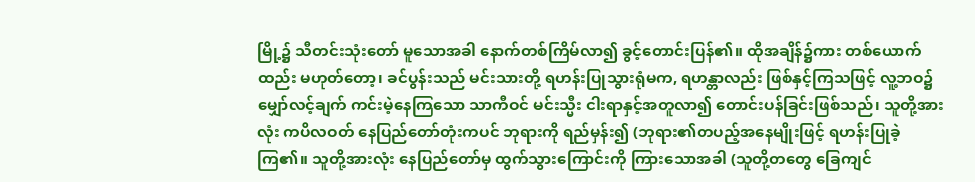မြို့၌ သီတင်းသုံးတော် မူသောအခါ နောက်တစ်ကြိမ်လာ၍ ခွင့်တောင်းပြန်၏။ ထိုအချိန်၌ကား တစ်ယောက်ထည်း မဟုတ်တော့၊ ခင်ပွန်းသည် မင်းသားတို့ ရဟန်းပြုသွားရုံမက, ရဟန္တာလည်း ဖြစ်နှင့်ကြသဖြင့် လူ့ဘဝ၌ မျှော်လင့်ချက် ကင်းမဲ့နေကြသော သာကီဝင် မင်းသ္မီး ငါးရာနှင့်အတူလာ၍ တောင်းပန်ခြင်းဖြစ်သည်၊ သူတို့အားလုံး ကပိလဝတ် နေပြည်တော်တုံးကပင် ဘုရားကို ရည်မှန်း၍ (ဘုရား၏တပည့်အနေမျိုးဖြင့် ရဟန်းပြုခဲ့ကြ၏။ သူတို့အားလုံး နေပြည်တော်မှ ထွက်သွားကြောင်းကို ကြားသောအခါ (သူတို့တတွေ ခြေကျင်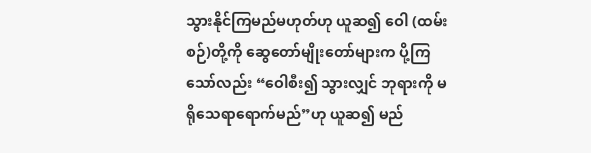သွားနိုင်ကြမည်မဟုတ်ဟု ယူဆ၍ ဝေါ (ထမ်းစဉ်)တို့ကို ဆွေတော်မျိုးတော်များက ပို့ကြသော်လည်း “ဝေါစီး၍ သွားလျှင် ဘုရားကို မရိုသေရာရောက်မည်”ဟု ယူဆ၍ မည်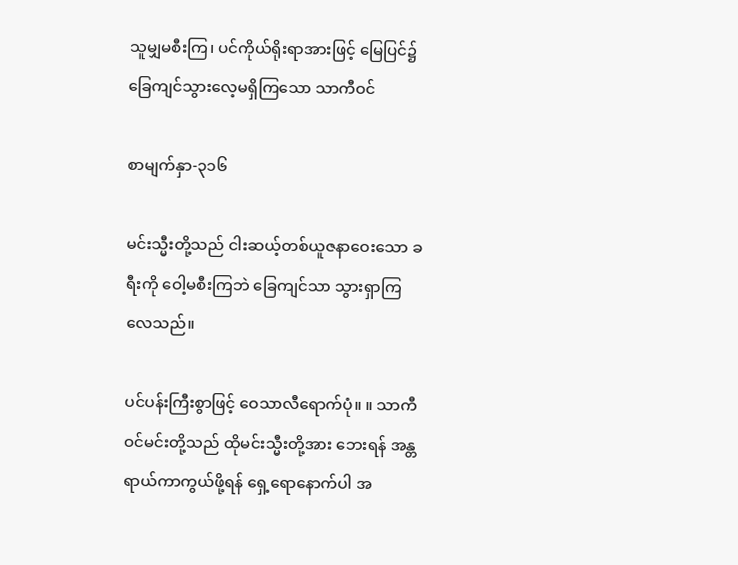သူမျှမစီးကြ၊ ပင်ကိုယ်ရိုးရာအားဖြင့် မြေပြင်၌ ခြေကျင်သွားလေ့မရှိကြသော သာကီဝင်

စာမျက်နှာ-၃၁၆

မင်းသ္မီးတို့သည် ငါးဆယ့်တစ်ယူဇနာဝေးသော ခရီးကို ဝေါ့မစီးကြဘဲ ခြေကျင်သာ သွားရှာကြလေသည်။

ပင်ပန်းကြီးစွာဖြင့် ဝေသာလီရောက်ပုံ။ ။ သာကီဝင်မင်းတို့သည် ထိုမင်းသ္မီးတို့အား ဘေးရန် အန္တရာယ်ကာကွယ်ဖို့ရန် ရှေ့ရောနောက်ပါ အ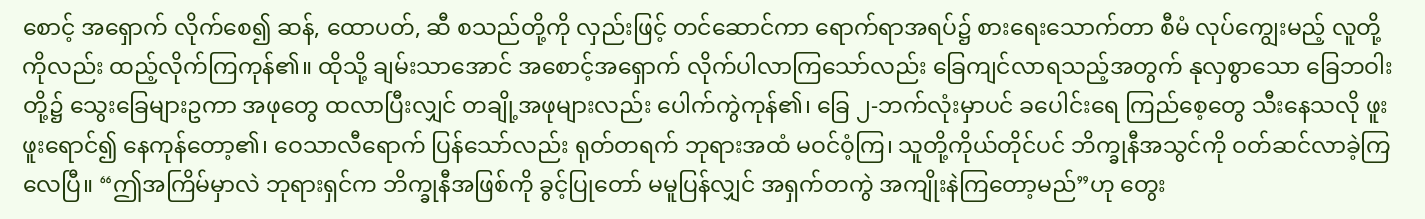စောင့် အရှောက် လိုက်စေ၍ ဆန်, ထောပတ်, ဆီ စသည်တို့ကို လှည်းဖြင့် တင်ဆောင်ကာ ရောက်ရာအရပ်၌ စားရေးသောက်တာ စီမံ လုပ်ကျွေးမည့် လူတို့ကိုလည်း ထည့်လိုက်ကြကုန်၏။ ထိုသို့ ချမ်းသာအောင် အစောင့်အရှောက် လိုက်ပါလာကြသော်လည်း ခြေကျင်လာရသည့်အတွက် နုလှစွာသော ခြေဘဝါးတို့၌ သွေးခြေများဥကာ အဖုတွေ ထလာပြီးလျှင် တချို့အဖုများလည်း ပေါက်ကွဲကုန်၏၊ ခြေ ၂-ဘက်လုံးမှာပင် ခပေါင်းရေ ကြည်စေ့တွေ သီးနေသလို ဖူးဖူးရောင်၍ နေကုန်တော့၏၊ ဝေသာလီရောက် ပြန်သော်လည်း ရုတ်တရက် ဘုရားအထံ မဝင်ဝံ့ကြ၊ သူတို့ကိုယ်တိုင်ပင် ဘိက္ခုနီအသွင်ကို ဝတ်ဆင်လာခဲ့ကြလေပြီ။ “ဤအကြိမ်မှာလဲ ဘုရားရှင်က ဘိက္ခုနီအဖြစ်ကို ခွင့်ပြုတော် မမူပြန်လျှင် အရှက်တကွဲ အကျိုးနဲကြတော့မည်”ဟု တွေး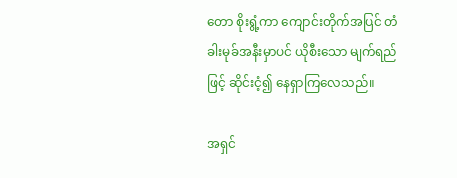တော စိုးရွံ့ကာ ကျောင်းတိုက်အပြင် တံခါးမုခ်အနီးမှာပင် ယိုစီးသော မျက်ရည်ဖြင့် ဆိုင်းငံ့၍ နေရှာကြလေသည်။

အရှင်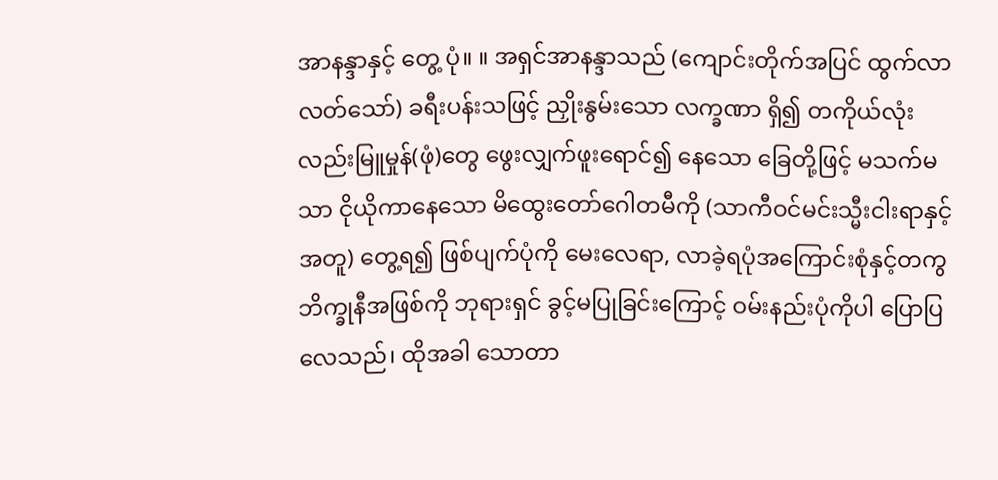အာနန္ဒာနှင့် တွေ့ ပုံ။ ။ အရှင်အာနန္ဒာသည် (ကျောင်းတိုက်အပြင် ထွက်လာလတ်သော်) ခရီးပန်းသဖြင့် ညှိုးနွမ်းသော လက္ခဏာ ရှိ၍ တကိုယ်လုံးလည်းမြူမှုန်(ဖုံ)တွေ ဖွေးလျှက်ဖူးရောင်၍ နေသော ခြေတို့ဖြင့် မသက်မသာ ငိုယိုကာနေသော မိထွေးတော်ဂေါတမီကို (သာကီဝင်မင်းသ္မီးငါးရာနှင့် အတူ) တွေ့ရ၍ ဖြစ်ပျက်ပုံကို မေးလေရာ, လာခဲ့ရပုံအကြောင်းစုံနှင့်တကွ ဘိက္ခုနီအဖြစ်ကို ဘုရားရှင် ခွင့်မပြုခြင်းကြောင့် ဝမ်းနည်းပုံကိုပါ ပြောပြလေသည်၊ ထိုအခါ သောတာ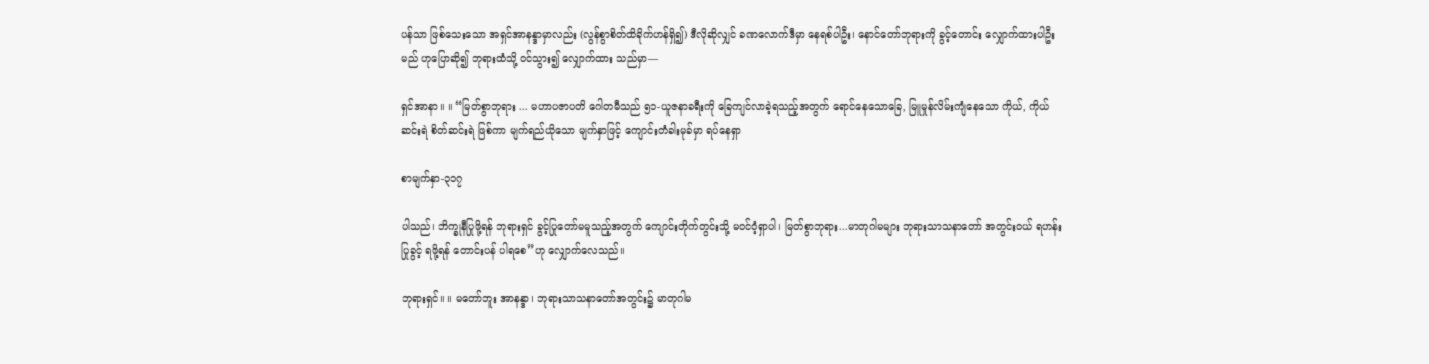ပန်သာ ဖြစ်သေးသော အရှင်အာနန္ဒာမှာလည်း (လွန်စွာစိတ်ထိခိုက်ဟန်ရှိ၍) ဒီလိုဆိုလျှင် ခဏလောက်ဒီမှာ နေရစ်ပါဦး၊ နောင်တော်ဘုရားကို ခွင့်တောင်း လျှောက်ထားပါဦးမည် ဟုပြောဆို၍ ဘုရားထံသို့ ဝင်သွား၍ လျှောက်ထား သည်မှာ—

ရှင်အာနာ။ ။ “မြတ်စွာဘုရား ... မဟာပဇာပတိ ဂေါတမီသည် ၅၁-ယူဇနာခရီးကို ခြေကျင်လာခဲ့ရသည့်အတွက် ရောင်နေသောခြေ, မြူမှုန်လိမ်းကျံနေသော ကိုယ်, ကိုယ်ဆင်းရဲ စိတ်ဆင်းရဲ ဖြစ်ကာ မျက်ရည်ယိုသော မျက်နှာဖြင့် ကျောင်းတံခါးမုခ်မှာ ရပ်နေရှာ

စာမျက်နှာ-၃၁၇

ပါသည်၊ ဘိက္ခုနီပြုဖို့ရန် ဘုရားရှင် ခွင့်ပြုတော်မမူသည့်အတွက် ကျောင်းတိုက်တွင်းသို့ မဝင်ဝံ့ရှာပါ၊ မြတ်စွာဘုရား...မာတုဂါမများ ဘုရားသာသနာတော် အတွင်းဝယ် ရဟန်းပြုခွင့် ရဖို့ရန် တောင်းပန် ပါရစေ”ဟု လျှောက်လေသည်။

ဘုရားရှင်။ ။ မတော်ဘူး အာနန္ဒာ၊ ဘုရားသာသနာတော်အတွင်း၌ မာတုဂါမ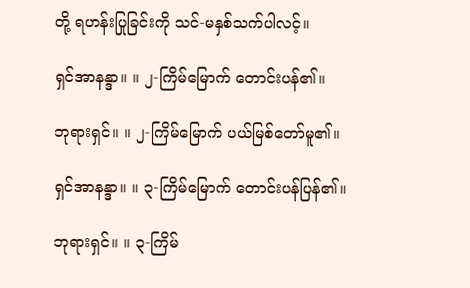တို့ ရဟန်းပြုခြင်းကို သင်-မနှစ်သက်ပါလင့်။

ရှင်အာနန္ဒာ။ ။ ၂-ကြိမ်မြောက် တောင်းပန်၏။

ဘုရားရှင်။ ။ ၂-ကြိမ်မြောက် ပယ်မြစ်တော်မူ၏။

ရှင်အာနန္ဒာ။ ။ ၃-ကြိမ်မြောက် တောင်းပန်ပြန်၏။

ဘုရားရှင်။ ။ ၃-ကြိမ်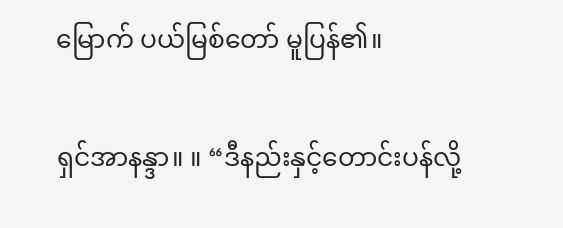မြောက် ပယ်မြစ်တော် မူပြန်၏။

ရှင်အာနန္ဒာ။ ။ “ဒီနည်းနှင့်တောင်းပန်လို့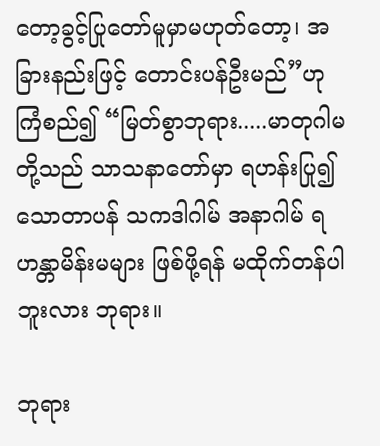တော့ခွင့်ပြုတော်မူမှာမဟုတ်တော့၊ အခြားနည်းဖြင့် တောင်းပန်ဦးမည်”ဟု ကြံစည်၍ “မြတ်စွာဘုရား.....မာတုဂါမတို့သည် သာသနာတော်မှာ ရဟန်းပြု၍ သောတာပန် သကဒါဂါမ် အနာဂါမ် ရဟန္တာမိန်းမများ ဖြစ်ဖို့ရန် မထိုက်တန်ပါဘူးလား ဘုရား။

ဘုရား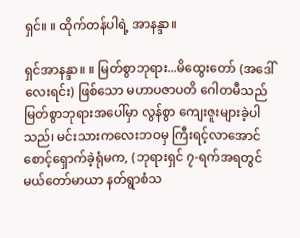ရှင်။ ။ ထိုက်တန်ပါရဲ့ အာနန္ဒာ။

ရှင်အာနန္ဒာ။ ။ မြတ်စွာဘုရား...မိထွေးတော် (အဒေါ်လေးရင်း) ဖြစ်သော မဟာပဇာပတိ ဂေါတမီသည် မြတ်စွာဘုရားအပေါ်မှာ လွန်စွာ ကျေးဇူးများခဲ့ပါသည်၊ မင်းသားကလေးဘဝမှ ကြီးရင့်လာအောင်စောင့်ရှောက်ခဲ့ရုံမက, (ဘုရားရှင် ၇-ရက်အရတွင် မယ်တော်မာယာ နတ်ရွာစံသ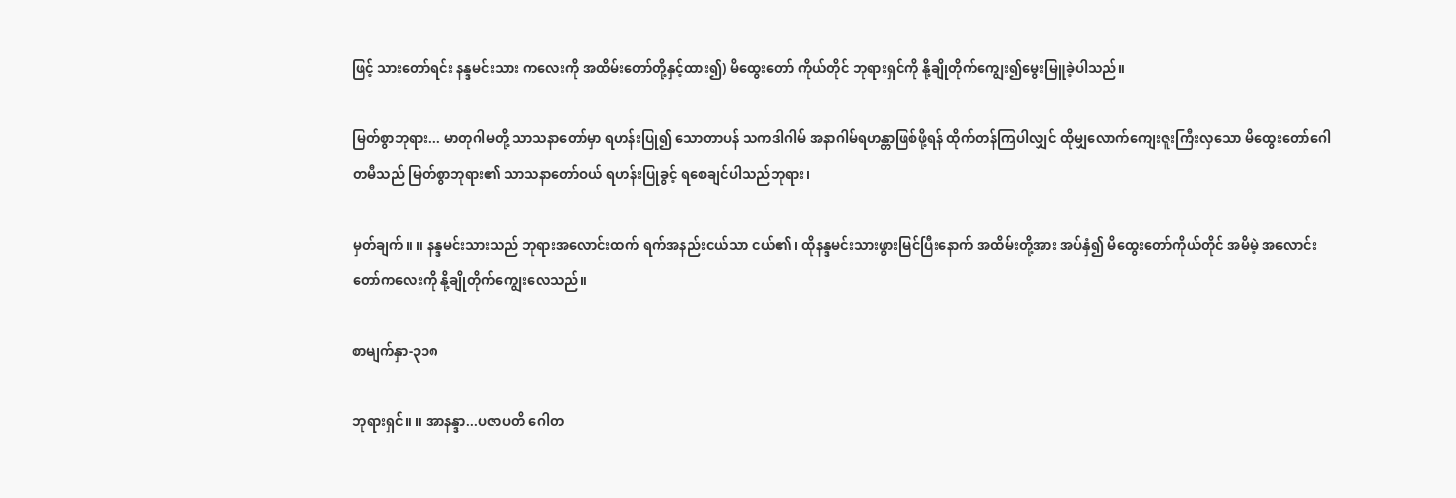ဖြင့် သားတော်ရင်း နန္ဒမင်းသား ကလေးကို အထိမ်းတော်တို့နှင့်ထား၍) မိထွေးတော် ကိုယ်တိုင် ဘုရားရှင်ကို နို့ချိုတိုက်ကျွေး၍မွေးမြူခဲ့ပါသည်။

မြတ်စွာဘုရား... မာတုဂါမတို့ သာသနာတော်မှာ ရဟန်းပြု၍ သောတာပန် သကဒါဂါမ် အနာဂါမ်ရဟန္တာဖြစ်ဖို့ရန် ထိုက်တန်ကြပါလျှင် ထိုမျှလောက်ကျေးဇူးကြီးလှသော မိထွေးတော်ဂေါတမီသည် မြတ်စွာဘုရား၏ သာသနာတော်ဝယ် ရဟန်းပြုခွင့် ရစေချင်ပါသည်ဘုရား၊

မှတ်ချက်။ ။ နန္ဒမင်းသားသည် ဘုရားအလောင်းထက် ရက်အနည်းငယ်သာ ငယ်၏၊ ထိုနန္ဒမင်းသားဖွားမြင်ပြီးနောက် အထိမ်းတို့အား အပ်နှံ၍ မိထွေးတော်ကိုယ်တိုင် အမိမဲ့ အလောင်းတော်ကလေးကို နို့ချိုတိုက်ကျွေးလေသည်။

စာမျက်နှာ-၃၁၈

ဘုရားရှင်။ ။ အာနန္ဒာ...ပဇာပတိ ဂေါတ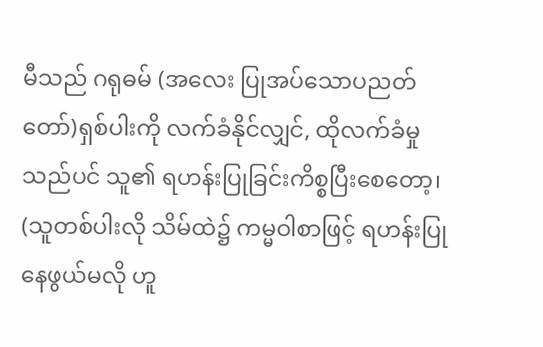မီသည် ဂရုဓမ် (အလေး ပြုအပ်သောပညတ်တော်)ရှစ်ပါးကို လက်ခံနိုင်လျှင်, ထိုလက်ခံမှုသည်ပင် သူ၏ ရဟန်းပြုခြင်းကိစ္စပြီးစေတော့၊ (သူတစ်ပါးလို သိမ်ထဲ၌ ကမ္မဝါစာဖြင့် ရဟန်းပြုနေဖွယ်မလို ဟူ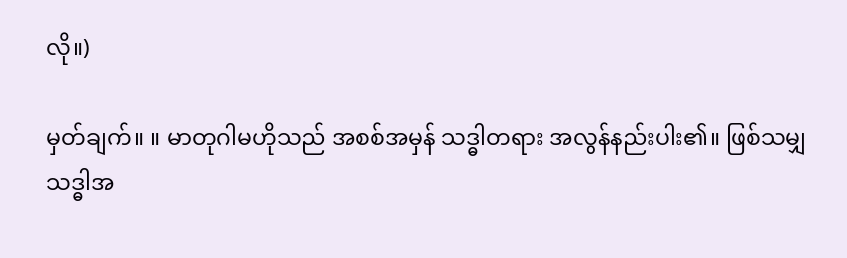လို။)

မှတ်ချက်။ ။ မာတုဂါမဟိုသည် အစစ်အမှန် သဒ္ဓါတရား အလွန်နည်းပါး၏။ ဖြစ်သမျှ သဒ္ဓါအ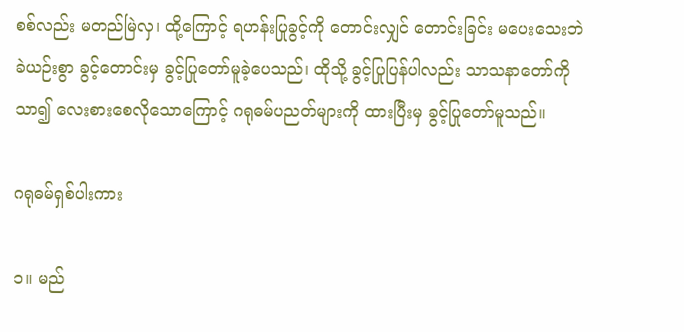စစ်လည်း မတည်မြဲလှ၊ ထို့ကြောင့် ရဟန်းပြုခွင့်ကို တောင်းလျှင် တောင်းခြင်း မပေးသေးဘဲ ခဲယဉ်းစွာ ခွင့်တောင်းမှ ခွင့်ပြုတော်မူခဲ့ပေသည်၊ ထိုသို့ ခွင့်ပြုပြန်ပါလည်း သာသနာတော်ကိုသာ၍ လေးစားစေလိုသောကြောင့် ဂရုဓမ်ပညတ်များကို ထားပြီးမှ ခွင့်ပြုတော်မူသည်။

ဂရုဓမ်ရှစ်ပါးကား

၁။ မည်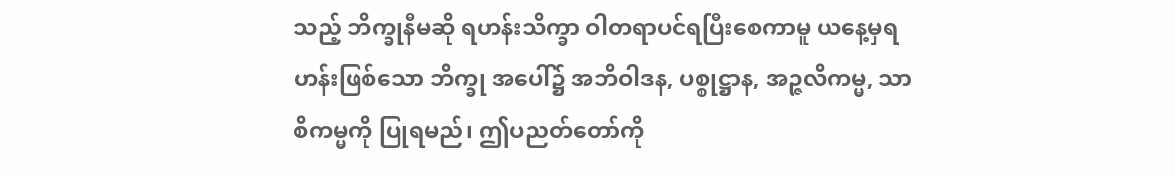သည့် ဘိက္ခုနီမဆို ရဟန်းသိက္ခာ ဝါတရာပင်ရပြီးစေကာမူ ယနေ့မှရဟန်းဖြစ်သော ဘိက္ခု အပေါ်၌ အဘိဝါဒန, ပစ္စုဋ္ဌာန, အဉ္ဇလိကမ္မ, သာစိကမ္မကို ပြုရမည်၊ ဤပညတ်တော်ကို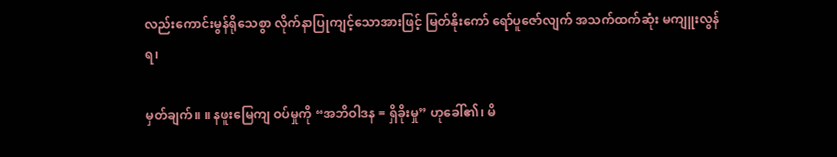လည်းကောင်းမွန်ရိုသေစွာ လိုက်နာပြုကျင့်သောအားဖြင့် မြတ်နိုးကော် ရော်ပူဇော်လျက် အသက်ထက်ဆုံး မကျူးလွန်ရ၊

မှတ်ချက်။ ။ နဖူးမြေကျ ဝပ်မှုကို “အဘိဝါဒန = ရှိခိုးမှု” ဟုခေါ်၏၊ မိ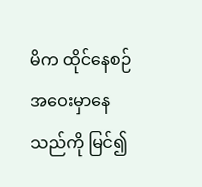မိက ထိုင်နေစဉ် အဝေးမှာနေသည်ကို မြင်၍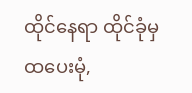ထိုင်နေရာ ထိုင်ခုံမှ ထပေးမုံ,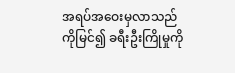အရပ်အဝေးမှလာသည်ကိုမြင်၍ ခရီးဦးကြိုမှုကို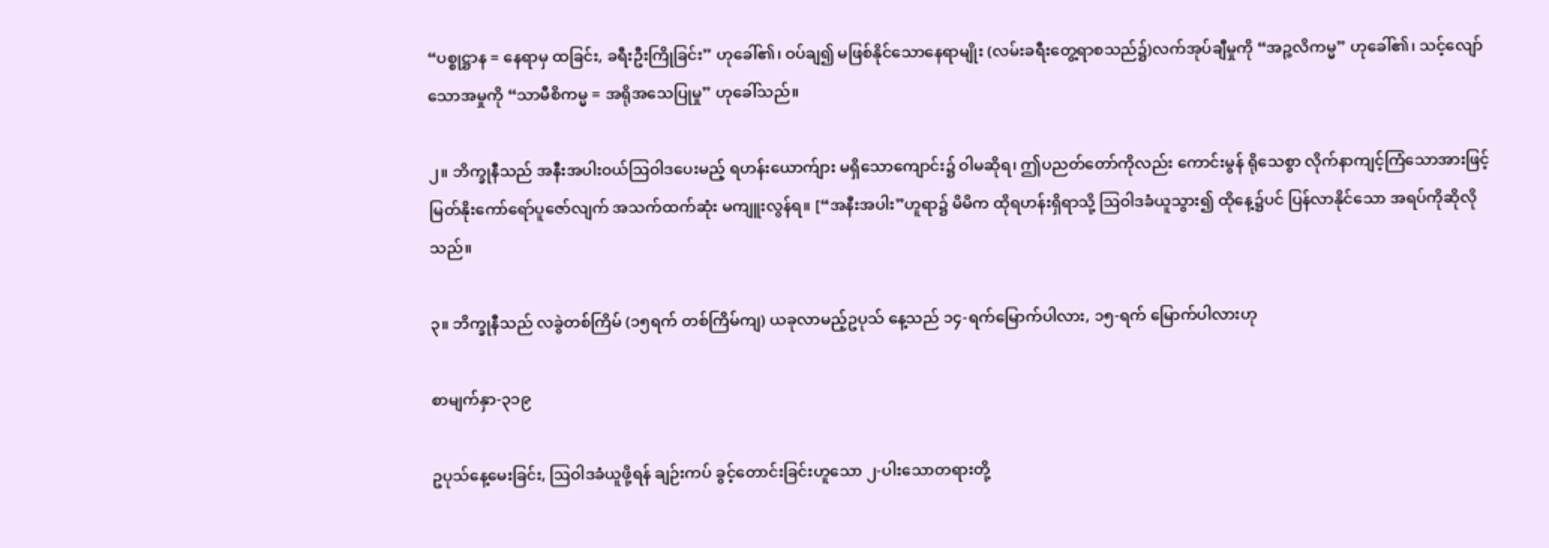“ပစ္စုဋ္ဌာန = နေရာမှ ထခြင်း, ခရီးဦးကြိုခြင်း” ဟုခေါ်၏၊ ဝပ်ချ၍ မဖြစ်နိုင်သောနေရာမျိုး (လမ်းခရီးတွေ့ရာစသည်၌)လက်အုပ်ချီမှုကို “အဉ္ဇလိကမ္မ” ဟုခေါ်၏၊ သင့်လျော်သောအမှုကို “သာမီစိကမ္မ = အရိုအသေပြုမှု” ဟုခေါ်သည်။

၂။ ဘိက္ခုနီသည် အနီးအပါးဝယ်ဩဝါဒပေးမည့် ရဟန်းယောက်ျား မရှိသောကျောင်း၌ ဝါမဆိုရ၊ ဤပညတ်တော်ကိုလည်း ကောင်းမွန် ရိုသေစွာ လိုက်နာကျင့်ကြံသောအားဖြင့် မြတ်နိုးကော်ရော်ပူဇော်လျက် အသက်ထက်ဆုံး မကျူးလွန်ရ။ [“အနီးအပါး”ဟူရာ၌ မိမိက ထိုရဟန်းရှိရာသို့ ဩဝါဒခံယူသွား၍ ထိုနေ့၌ပင် ပြန်လာနိုင်သော အရပ်ကိုဆိုလိုသည်။

၃။ ဘိက္ခုနီသည် လခွဲတစ်ကြိမ် (၁၅ရက် တစ်ကြိမ်ကျ) ယခုလာမည့်ဥပုသ် နေ့သည် ၁၄-ရက်မြောက်ပါလား, ၁၅-ရက် မြောက်ပါလားဟု

စာမျက်နှာ-၃၁၉

ဥပုသ်နေ့မေးခြင်း, ဩဝါဒခံယူဖို့ရန် ချဉ်းကပ် ခွင့်တောင်းခြင်းဟူသော ၂-ပါးသောတရားတို့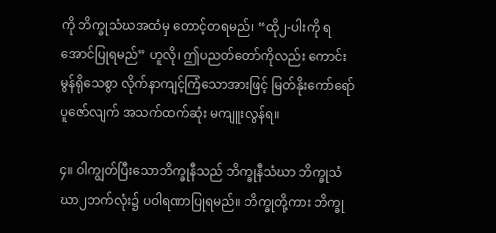ကို ဘိက္ခုသံဃအထံမှ တောင့်တရမည်၊ “ထို၂-ပါးကို ရအောင်ပြုရမည်” ဟူလို၊ ဤပညတ်တော်ကိုလည်း ကောင်းမွန်ရိုသေစွာ လိုက်နာကျင့်ကြံသောအားဖြင့် မြတ်နိုးကော်ရော် ပူဇော်လျက် အသက်ထက်ဆုံး မကျူးလွန်ရ။

၄။ ဝါကျွတ်ပြီးသောဘိက္ခုနီသည် ဘိက္ခုနီသံဃာ ဘိက္ခုသံဃာ၂ဘက်လုံး၌ ပဝါရဏာပြုရမည်။ ဘိက္ခုတို့ကား ဘိက္ခု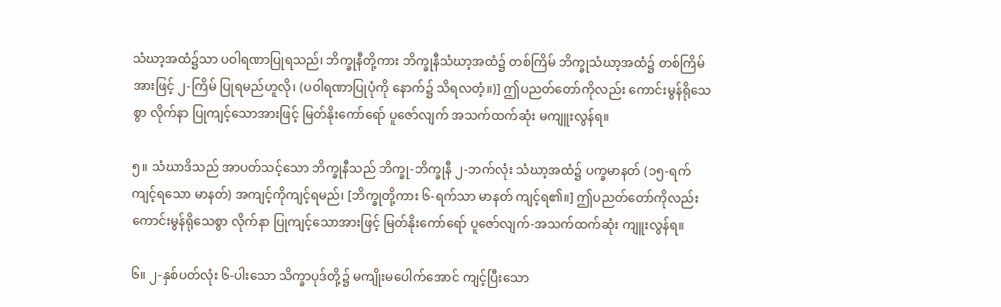သံဃာ့အထံ၌သာ ပဝါရဏာပြုရသည်၊ ဘိက္ခုနီတို့ကား ဘိက္ခုနီသံဃာ့အထံ၌ တစ်ကြိမ် ဘိက္ခုသံဃာ့အထံ၌ တစ်ကြိမ်အားဖြင့် ၂-ကြိမ် ပြုရမည်ဟူလို၊ (ပဝါရဏာပြုပုံကို နောက်၌ သိရလတံ့။)] ဤပညတ်တော်ကိုလည်း ကောင်းမွန်ရိုသေစွာ လိုက်နာ ပြုကျင့်သောအားဖြင့် မြတ်နိုးကော်ရော် ပူဇော်လျက် အသက်ထက်ဆုံး မကျူးလွန်ရ။

၅။ သံဃာဒိသည် အာပတ်သင့်သော ဘိက္ခုနီသည် ဘိက္ခု-ဘိက္ခုနီ ၂-ဘက်လုံး သံဃာ့အထံ၌ ပက္ခမာနတ် (၁၅-ရက်ကျင့်ရသော မာနတ်) အကျင့်ကိုကျင့်ရမည်၊ [ဘိက္ခုတို့ကား ၆-ရက်သာ မာနတ် ကျင့်ရ၏။] ဤပညတ်တော်ကိုလည်း ကောင်းမွန်ရိုသေစွာ လိုက်နာ ပြုကျင့်သောအားဖြင့် မြတ်နိုးကော်ရော် ပူဇော်လျက်-အသက်ထက်ဆုံး ကျူးလွန်ရ။

၆။ ၂-နှစ်ပတ်လုံး ၆-ပါးသော သိက္ခာပုဒ်တို့၌ မကျိုးမပေါက်အောင် ကျင့်ပြီးသော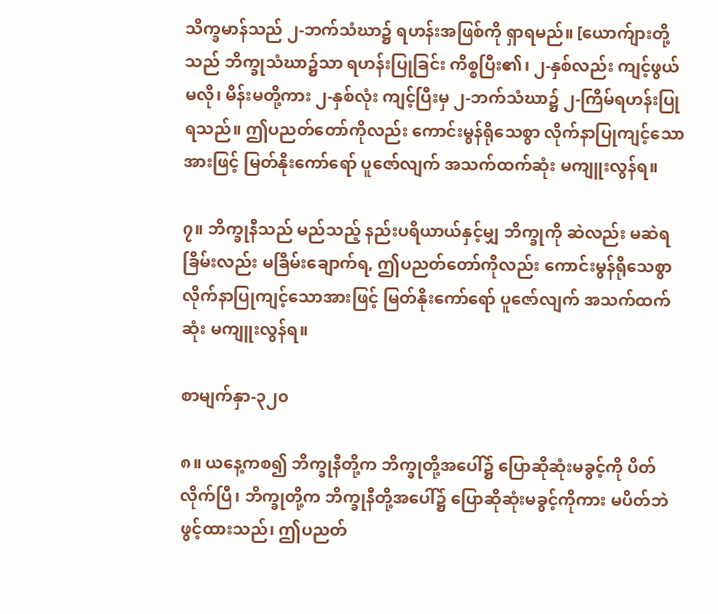သိက္ခမာန်သည် ၂-ဘက်သံဃာ၌ ရဟန်းအဖြစ်ကို ရှာရမည်။ [ယောက်ျားတို့သည် ဘိက္ခုသံဃာ၌သာ ရဟန်းပြုခြင်း ကိစ္စပြီး၏၊ ၂-နှစ်လည်း ကျင့်ဖွယ်မလို၊ မိန်းမတို့ကား ၂-နှစ်လုံး ကျင့်ပြီးမှ ၂-ဘက်သံဃာ၌ ၂-ကြိမ်ရဟန်းပြုရသည်။ ဤပညတ်တော်ကိုလည်း ကောင်းမွန်ရိုသေစွာ လိုက်နာပြုကျင့်သောအားဖြင့် မြတ်နိုးကော်ရော် ပူဇော်လျက် အသက်ထက်ဆုံး မကျူးလွန်ရ။

၇။ ဘိက္ခုနီသည် မည်သည့် နည်းပရိယာယ်နှင့်မျှ ဘိက္ခုကို ဆဲလည်း မဆဲရ ခြိမ်းလည်း မခြိမ်းချောက်ရ, ဤပညတ်တော်ကိုလည်း ကောင်းမွန်ရိုသေစွာ လိုက်နာပြုကျင့်သောအားဖြင့် မြတ်နိုးကော်ရော် ပူဇော်လျက် အသက်ထက်ဆုံး မကျူးလွန်ရ။

စာမျက်နှာ-၃၂၀

၈။ ယနေ့ကစ၍ ဘိက္ခုနီတို့က ဘိက္ခုတို့အပေါ်၌ ပြောဆိုဆုံးမခွင့်ကို ပိတ်လိုက်ပြီ၊ ဘိက္ခုတို့က ဘိက္ခုနီတို့အပေါ်၌ ပြောဆိုဆုံးမခွင့်ကိုကား မပိတ်ဘဲ ဖွင့်ထားသည်၊ ဤပညတ်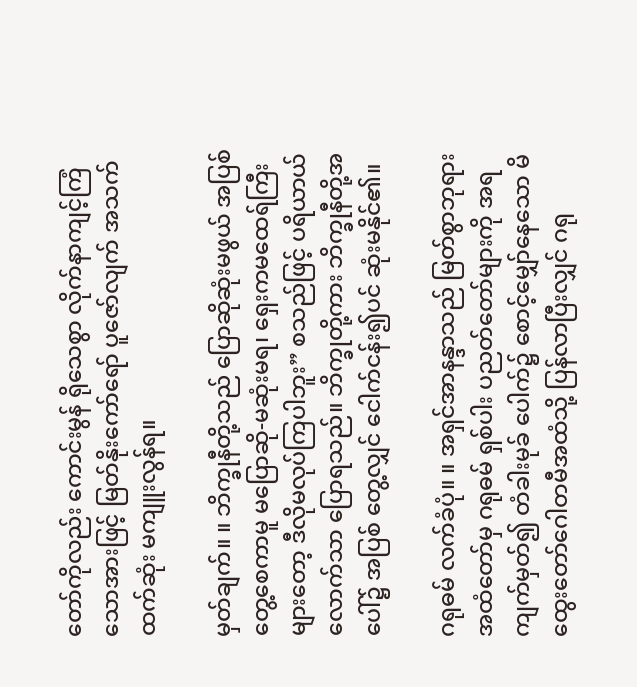တော်ကိုလည်း ကောင်းမွန် ရိုသေစွာ လိုက်နာကျင့်ကြံသောအားဖြင့် မြတ်နိုးကော်ရော် ပူဇော်လျက် အသက်ထက်ဆုံး မကျူးလွန်ရ။

မှတ်ချက်။ ။ ဘိက္ခုနီတို့သည် ပြောဆိုဆုံးမဖွယ် အပြစ်တွေ့စေကာမူ မပြောဆို-မဆုံးမရ၊ ရှေးကမထေရ်ကြီးများတော့ ဒီလိုမလုပ်ကြပါဘူး” စသည်ဖြင့် ပရိယာယ်လောက်သာ ပြောရသည်။ ဘိက္ခုတို့ကား ဘိက္ခုနီတို့အပေါ်၌ အပြစ် တွေ့လျှင် ငေါက်ငန်း၍ပင် ဆုံးမနိုင်၏။

ဂရုဓမ် လက်ခံပုံ။ ။ အရှင်အာနန္ဒာသည် မြတ်စွာဘုရားအထံတော်မှ ဂရုဓမ် ရှစ်ပါး ပညတ်တော်များကို အရကျက်မှတ်၍ တံခါးမုခ် ပေါက်၌ စောင့်မျှော်နေသော မိထွေးတော်ဂေါတမီအထံသို့ ပြန်လာပြီးလျှင် ဂရု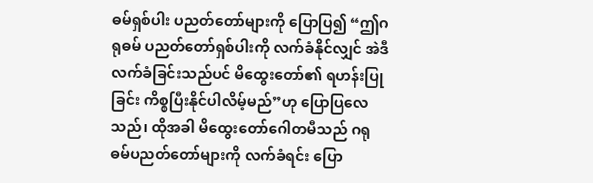ဓမ်ရှစ်ပါး ပညတ်တော်များကို ပြောပြ၍ “ဤဂရုဓမ် ပညတ်တော်ရှစ်ပါးကို လက်ခံနိုင်လျှင် အဲဒီလက်ခံခြင်းသည်ပင် မိထွေးတော်၏ ရဟန်းပြုခြင်း ကိစ္စပြီးနိုင်ပါလိမ့်မည်”ဟု ပြောပြလေသည်၊ ထိုအခါ မိထွေးတော်ဂေါတမီသည် ဂရုဓမ်ပညတ်တော်များကို လက်ခံရင်း ပြော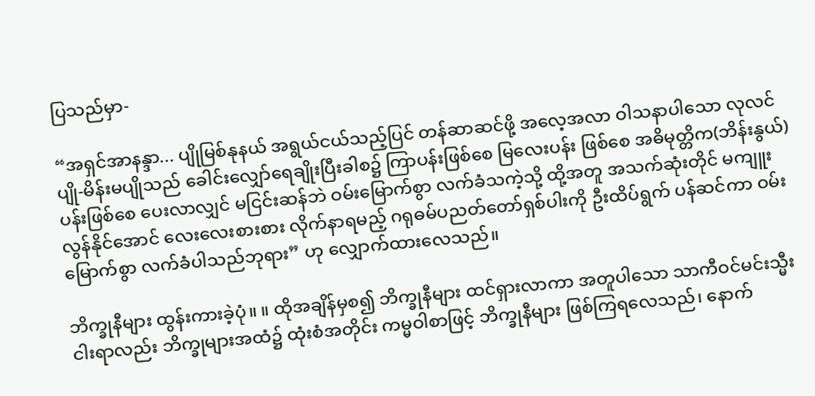ပြသည်မှာ-

“အရှင်အာနန္ဒာ... ပျိုမြစ်နုနယ် အရွယ်ငယ်သည့်ပြင် တန်ဆာဆင်ဖို့ အလေ့အလာ ဝါသနာပါသော လုလင်ပျို-မိန်းမပျိုသည် ခေါင်းလျှော်ရေချိုးပြီးခါစ၌ ကြာပန်းဖြစ်စေ မြလေးပန်း ဖြစ်စေ အဓိမုတ္တိက(ဘိန်းနွယ်) ပန်းဖြစ်စေ ပေးလာလျှင် မငြင်းဆန်ဘဲ ဝမ်းမြောက်စွာ လက်ခံသကဲ့သို့ ထို့အတူ အသက်ဆုံးတိုင် မကျူးလွန်နိုင်အောင် လေးလေးစားစား လိုက်နာရမည့် ဂရုဓမ်ပညတ်တော်ရှစ်ပါးကို ဦးထိပ်ရွက် ပန်ဆင်ကာ ဝမ်းမြောက်စွာ လက်ခံပါသည်ဘုရား” ဟု လျှောက်ထားလေသည်။

ဘိက္ခုနီများ ထွန်းကားခဲ့ပုံ။ ။ ထိုအချိန်မှစ၍ ဘိက္ခုနီများ ထင်ရှားလာကာ အတူပါသော သာကီဝင်မင်းသ္မီးငါးရာလည်း ဘိက္ခုများအထံ၌ ထုံးစံအတိုင်း ကမ္မဝါစာဖြင့် ဘိက္ခုနီများ ဖြစ်ကြရလေသည်၊ နောက်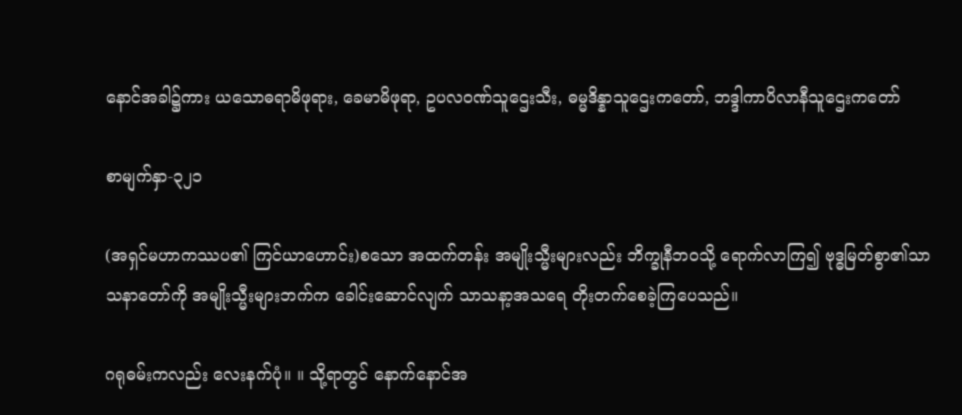နောင်အခါ၌ကား ယသောဓရာမိဖုရား, ခေမာမိဖုရာ, ဥပလဝဏ်သူဌေးသီး, ဓမ္မဒိန္နာသူဌေးကတော်, ဘဒ္ဒါကာပိလာနီသူဌေးကတော်

စာမျက်နှာ-၃၂၁

(အရှင်မဟာကဿပ၏ ကြင်ယာဟောင်း)စသော အထက်တန်း အမျိုးသ္မီးများလည်း ဘိက္ခုနီဘဝသို့ ရောက်လာကြ၍ ဗုဒ္ဓမြတ်စွာ၏သာသနာတော်ကို အမျိုးသ္မီးများဘက်က ခေါင်းဆောင်လျက် သာသနာ့အသရေ တိုးတက်စေခဲ့ကြပေသည်။

ဂရုဓမ်းကလည်း လေးနက်ပုံ။ ။ သို့ရာတွင် နောက်နောင်အ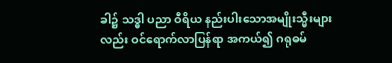ခါ၌ သဒ္ဓါ ပညာ ဝီရိယ နည်းပါးသောအမျိုးသ္မီးများလည်း ဝင်ရောက်လာပြန်ရာ အကယ်၍ ဂရုဓမ်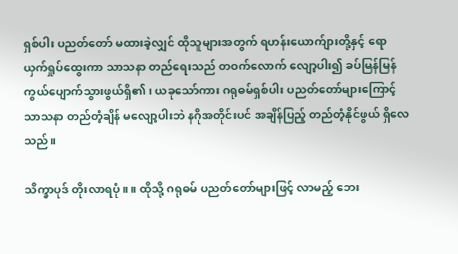ရှစ်ပါး ပညတ်တော် မထားခဲ့လျှင် ထိုသူများအတွက် ရဟန်းယောက်ျားတို့နှင့် ရောယှက်ရှုပ်ထွေးကာ သာသနာ တည်ရေးသည် တဝက်လောက် လျော့ပါး၍ ခပ်မြန်မြန် ကွယ်ပျောက်သွားဖွယ်ရှိ၏၊ ယခုသော်ကား ဂရုဓမ်ရှစ်ပါး ပညတ်တော်များကြောင့် သာသနာ တည်တံ့ချိန် မလျော့ပါးဘဲ နဂိုအတိုင်းပင် အချိန်ပြည့် တည်တံ့နိုင်ဖွယ် ရှိလေသည်။

သိက္ခာပုဒ် တိုးလာရပုံ။ ။ ထိုသို့ ဂရုဓမ် ပညတ်တော်များဖြင့် လာမည့် ဘေး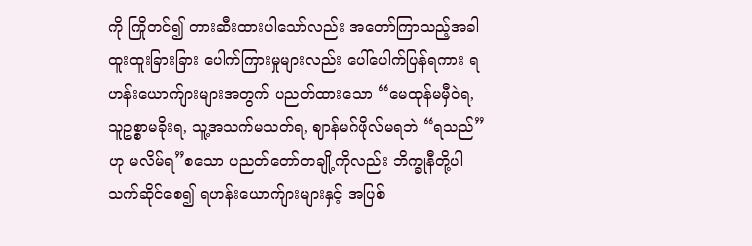ကို ကြိုတင်၍ တားဆီးထားပါသော်လည်း အတော်ကြာသည့်အခါ ထူးထူးခြားခြား ပေါက်ကြားမှုများလည်း ပေါ်ပေါက်ပြန်ရကား ရဟန်းယောက်ျားများအတွက် ပညတ်ထားသော “မေထုန်မမှီဝဲရ, သူဥစ္စာမခိုးရ, သူ့အသက်မသတ်ရ, ဈာန်မဂ်ဖိုလ်မရဘဲ “ရသည်”ဟု မလိမ်ရ”စသော ပညတ်တော်တချို့ကိုလည်း ဘိက္ခုနီတို့ပါ သက်ဆိုင်စေ၍ ရဟန်းယောက်ျားများနှင့် အပြစ်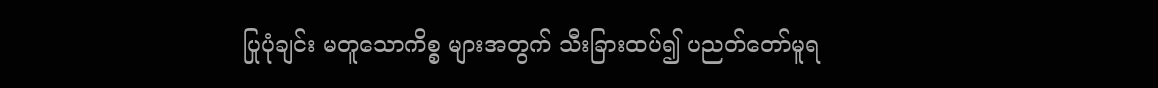ပြုပုံချင်း မတူသောကိစ္စ များအတွက် သီးခြားထပ်၍ ပညတ်တော်မူရ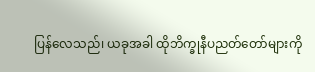ပြန်လေသည်၊ ယခုအခါ ထိုဘိက္ခုနီပညတ်တော်များကို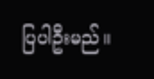ပြပါဦးမည်။